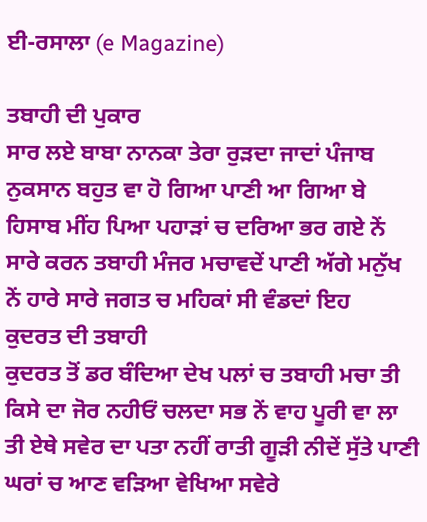ਈ-ਰਸਾਲਾ (e Magazine)

ਤਬਾਹੀ ਦੀ ਪੁਕਾਰ
ਸਾਰ ਲਏ ਬਾਬਾ ਨਾਨਕਾ ਤੇਰਾ ਰੁੜਦਾ ਜਾਦਾਂ ਪੰਜਾਬ ਨੁਕਸਾਨ ਬਹੁਤ ਵਾ ਹੋ ਗਿਆ ਪਾਣੀ ਆ ਗਿਆ ਬੇ ਹਿਸਾਬ ਮੀਂਹ ਪਿਆ ਪਹਾੜਾਂ ਚ ਦਰਿਆ ਭਰ ਗਏ ਨੇਂ ਸਾਰੇ ਕਰਨ ਤਬਾਹੀ ਮੰਜਰ ਮਚਾਵਦੇਂ ਪਾਣੀ ਅੱਗੇ ਮਨੁੱਖ ਨੇਂ ਹਾਰੇ ਸਾਰੇ ਜਗਤ ਚ ਮਹਿਕਾਂ ਸੀ ਵੰਡਦਾਂ ਇਹ
ਕੁਦਰਤ ਦੀ ਤਬਾਹੀ
ਕੁਦਰਤ ਤੋਂ ਡਰ ਬੰਦਿਆ ਦੇਖ ਪਲਾਂ ਚ ਤਬਾਹੀ ਮਚਾ ਤੀ ਕਿਸੇ ਦਾ ਜੋਰ ਨਹੀਓਂ ਚਲਦਾ ਸਭ ਨੇਂ ਵਾਹ ਪੂਰੀ ਵਾ ਲਾ ਤੀ ਏਥੇ ਸਵੇਰ ਦਾ ਪਤਾ ਨਹੀਂ ਰਾਤੀ ਗੂੜੀ ਨੀਦੇਂ ਸੁੱਤੇ ਪਾਣੀ ਘਰਾਂ ਚ ਆਣ ਵੜਿਆ ਵੇਖਿਆ ਸਵੇਰੇ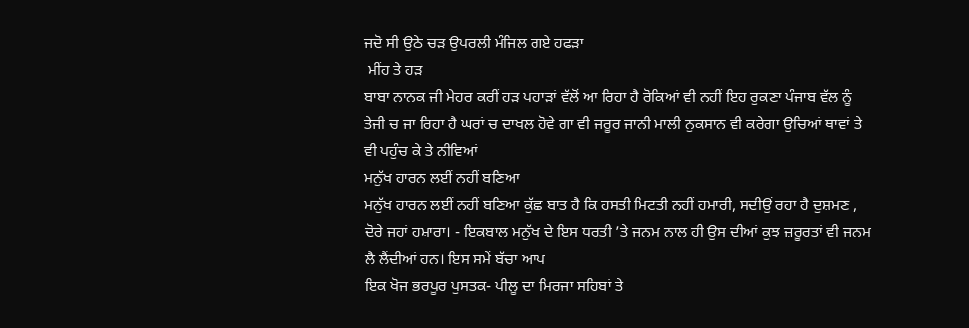ਜਦੋ ਸੀ ਉਠੇ ਚੜ ਉਪਰਲੀ ਮੰਜਿਲ ਗਏ ਹਫੜਾ
 ਮੀਂਹ ਤੇ ਹੜ
ਬਾਬਾ ਨਾਨਕ ਜੀ ਮੇਹਰ ਕਰੀਂ ਹੜ ਪਹਾੜਾਂ ਵੱਲੋਂ ਆ ਰਿਹਾ ਹੈ ਰੋਕਿਆਂ ਵੀ ਨਹੀਂ ਇਹ ਰੁਕਣਾ ਪੰਜਾਬ ਵੱਲ ਨੂੰ ਤੇਜੀ ਚ ਜਾ ਰਿਹਾ ਹੈ ਘਰਾਂ ਚ ਦਾਖਲ ਹੋਵੇ ਗਾ ਵੀ ਜਰੂਰ ਜਾਨੀ ਮਾਲੀ ਨੁਕਸਾਨ ਵੀ ਕਰੇਗਾ ਉਚਿਆਂ ਥਾਵਾਂ ਤੇ ਵੀ ਪਹੁੰਚ ਕੇ ਤੇ ਨੀਵਿਆਂ
ਮਨੁੱਖ ਹਾਰਨ ਲਈਂ ਨਹੀਂ ਬਣਿਆ
ਮਨੁੱਖ ਹਾਰਨ ਲਈਂ ਨਹੀਂ ਬਣਿਆ ਕੁੱਛ ਬਾਤ ਹੈ ਕਿ ਹਸਤੀ ਮਿਟਤੀ ਨਹੀਂ ਹਮਾਰੀ, ਸਦੀਉਂ ਰਹਾ ਹੈ ਦੁਸ਼ਮਣ , ਦੋਰੇ ਜਹਾਂ ਹਮ਼ਾਰਾ। - ਇਕਬਾਲ ਮਨੁੱਖ ਦੇ ਇਸ ਧਰਤੀ ’ਤੇ ਜਨਮ ਨਾਲ ਹੀ ਉਸ ਦੀਆਂ ਕੁਝ ਜ਼ਰੂਰਤਾਂ ਵੀ ਜਨਮ ਲੈ ਲੈਂਦੀਆਂ ਹਨ। ਇਸ ਸਮੇਂ ਬੱਚਾ ਆਪ
ਇਕ ਖੋਜ ਭਰਪੂਰ ਪੁਸਤਕ- ਪੀਲੂ ਦਾ ਮਿਰਜਾ ਸਹਿਬਾਂ ਤੇ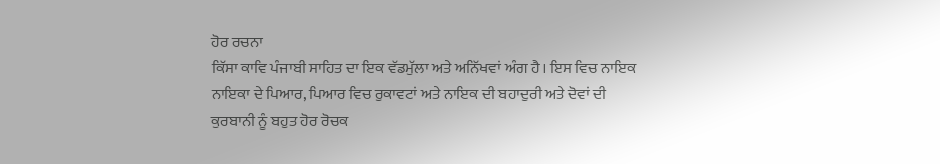ਹੋਰ ਰਚਨਾ
ਕਿੱਸਾ ਕਾਵਿ ਪੰਜਾਬੀ ਸਾਹਿਤ ਦਾ ਇਕ ਵੱਡਮੁੱਲਾ ਅਤੇ ਅਨਿੱਖਵਾਂ ਅੰਗ ਹੈ। ਇਸ ਵਿਚ ਨਾਇਕ ਨਾਇਕਾ ਦੇ ਪਿਆਰ, ਪਿਆਰ ਵਿਚ ਰੁਕਾਵਟਾਂ ਅਤੇ ਨਾਇਕ ਦੀ ਬਹਾਦੁਰੀ ਅਤੇ ਦੋਵਾਂ ਦੀ ਕੁਰਬਾਨੀ ਨੂੰ ਬਹੁਤ ਹੋਰ ਰੋਚਕ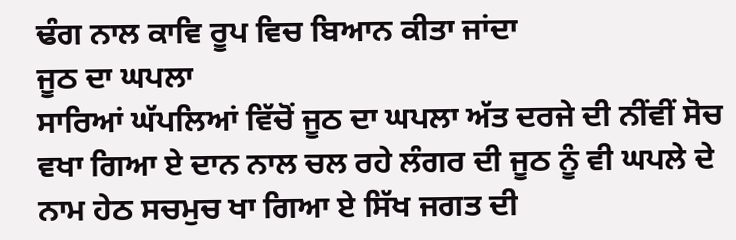ਢੰਗ ਨਾਲ ਕਾਵਿ ਰੂਪ ਵਿਚ ਬਿਆਨ ਕੀਤਾ ਜਾਂਦਾ
ਜੂਠ ਦਾ ਘਪਲਾ
ਸਾਰਿਆਂ ਘੱਪਲਿਆਂ ਵਿੱਚੋਂ ਜੂਠ ਦਾ ਘਪਲਾ ਅੱਤ ਦਰਜੇ ਦੀ ਨੀਂਵੀਂ ਸੋਚ ਵਖਾ ਗਿਆ ਏ ਦਾਨ ਨਾਲ ਚਲ ਰਹੇ ਲੰਗਰ ਦੀ ਜੂਠ ਨੂੰ ਵੀ ਘਪਲੇ ਦੇ ਨਾਮ ਹੇਠ ਸਚਮੁਚ ਖਾ ਗਿਆ ਏ ਸਿੱਖ ਜਗਤ ਦੀ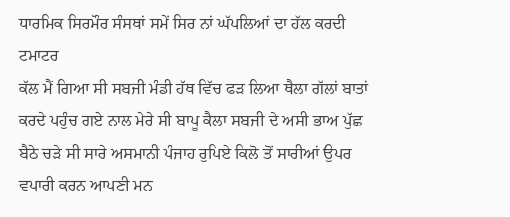ਧਾਰਮਿਕ ਸਿਰਮੌਰ ਸੰਸਥਾਂ ਸਮੇਂ ਸਿਰ ਨਾਂ ਘੱਪਲਿਆਂ ਦਾ ਹੱਲ ਕਰਦੀ
ਟਮਾਟਰ
ਕੱਲ ਮੈਂ ਗਿਆ ਸੀ ਸਬਜੀ ਮੰਡੀ ਹੱਥ ਵਿੱਚ ਫੜ ਲਿਆ ਥੈਲਾ ਗੱਲਾਂ ਬਾਤਾਂ ਕਰਦੇ ਪਹੁੰਚ ਗਏ ਨਾਲ ਮੇਰੇ ਸੀ ਬਾਪੂ ਕੈਲਾ ਸਬਜੀ ਦੇ ਅਸੀ ਭਾਅ ਪੁੱਛ ਬੈਠੇ ਚੜੇ ਸੀ ਸਾਰੇ ਅਸਮਾਨੀ ਪੰਜਾਹ ਰੁਪਿਏ ਕਿਲੋ ਤੋਂ ਸਾਰੀਆਂ ਉਪਰ ਵਪਾਰੀ ਕਰਨ ਆਪਣੀ ਮਨ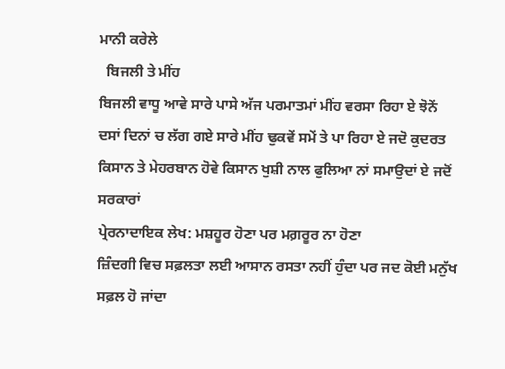ਮਾਨੀ ਕਰੇਲੇ
  ਬਿਜਲੀ ਤੇ ਮੀਂਹ
ਬਿਜਲੀ ਵਾਧੂ ਆਵੇ ਸਾਰੇ ਪਾਸੇ ਅੱਜ ਪਰਮਾਤਮਾਂ ਮੀਂਹ ਵਰਸਾ ਰਿਹਾ ਏ ਝੋਨੇਂ ਦਸਾਂ ਦਿਨਾਂ ਚ ਲੱਗ ਗਏ ਸਾਰੇ ਮੀਂਹ ਢੁਕਵੇਂ ਸਮੇਂ ਤੇ ਪਾ ਰਿਹਾ ਏ ਜਦੋ ਕੁਦਰਤ ਕਿਸਾਨ ਤੇ ਮੇਹਰਬਾਨ ਹੋਵੇ ਕਿਸਾਨ ਖੁਸ਼ੀ ਨਾਲ ਫੁਲਿਆ ਨਾਂ ਸਮਾਉਦਾਂ ਏ ਜਦੋਂ ਸਰਕਾਰਾਂ
ਪ੍ਰੇਰਨਾਦਾਇਕ ਲੇਖ: ਮਸ਼ਹੂਰ ਹੋਣਾ ਪਰ ਮਗ਼ਰੂਰ ਨਾ ਹੋਣਾ
ਜ਼ਿੰਦਗੀ ਵਿਚ ਸਫ਼ਲਤਾ ਲਈ ਆਸਾਨ ਰਸਤਾ ਨਹੀਂ ਹੁੰਦਾ ਪਰ ਜਦ ਕੋਈ ਮਨੁੱਖ ਸਫ਼ਲ ਹੋ ਜਾਂਦਾ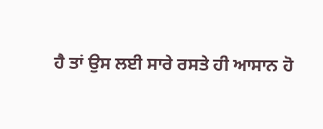ਹੈ ਤਾਂ ਉਸ ਲਈ ਸਾਰੇ ਰਸਤੇ ਹੀ ਆਸਾਨ ਹੋ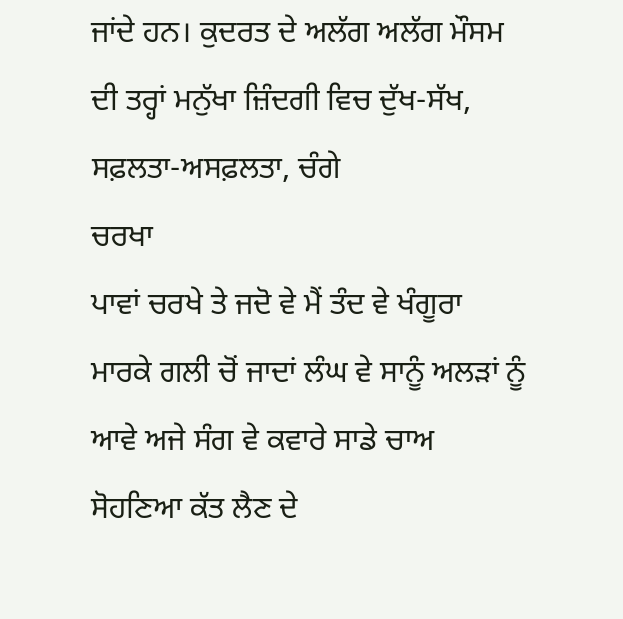ਜਾਂਦੇ ਹਨ। ਕੁਦਰਤ ਦੇ ਅਲੱਗ ਅਲੱਗ ਮੌਸਮ ਦੀ ਤਰ੍ਹਾਂ ਮਨੁੱਖਾ ਜ਼ਿੰਦਗੀ ਵਿਚ ਦੁੱਖ-ਸੱਖ, ਸਫ਼ਲਤਾ-ਅਸਫ਼ਲਤਾ, ਚੰਗੇ
ਚਰਖਾ
ਪਾਵਾਂ ਚਰਖੇ ਤੇ ਜਦੋ ਵੇ ਮੈਂ ਤੰਦ ਵੇ ਖੰਗੂਰਾ ਮਾਰਕੇ ਗਲੀ ਚੋਂ ਜਾਦਾਂ ਲੰਘ ਵੇ ਸਾਨੂੰ ਅਲੜਾਂ ਨੂੰ ਆਵੇ ਅਜੇ ਸੰਗ ਵੇ ਕਵਾਰੇ ਸਾਡੇ ਚਾਅ ਸੋਹਣਿਆ ਕੱਤ ਲੈਣ ਦੇ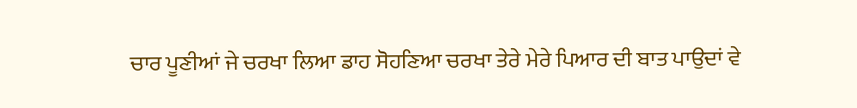ਚਾਰ ਪੂਣੀਆਂ ਜੇ ਚਰਖਾ ਲਿਆ ਡਾਹ ਸੋਹਣਿਆ ਚਰਖਾ ਤੇਰੇ ਮੇਰੇ ਪਿਆਰ ਦੀ ਬਾਤ ਪਾਉਦਾਂ ਵੇ